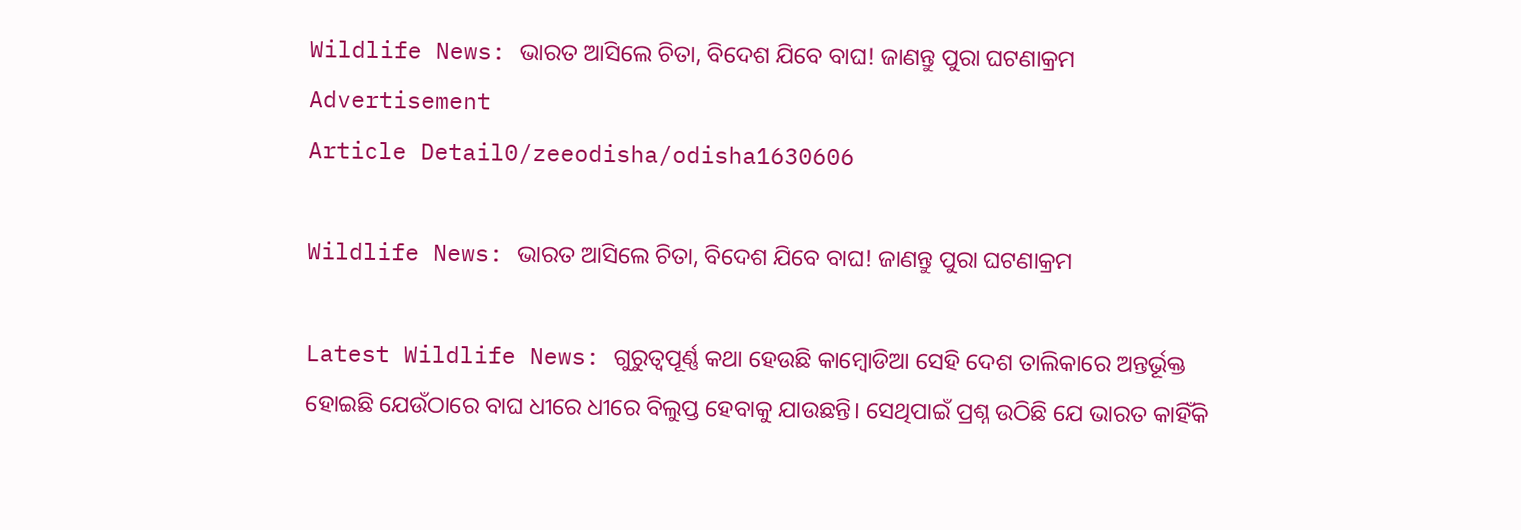Wildlife News: ଭାରତ ଆସିଲେ ଚିତା, ବିଦେଶ ଯିବେ ବାଘ! ଜାଣନ୍ତୁ ପୁରା ଘଟଣାକ୍ରମ
Advertisement
Article Detail0/zeeodisha/odisha1630606

Wildlife News: ଭାରତ ଆସିଲେ ଚିତା, ବିଦେଶ ଯିବେ ବାଘ! ଜାଣନ୍ତୁ ପୁରା ଘଟଣାକ୍ରମ

Latest Wildlife News: ଗୁରୁତ୍ୱପୂର୍ଣ୍ଣ କଥା ହେଉଛି କାମ୍ବୋଡିଆ ସେହି ଦେଶ ତାଲିକାରେ ଅନ୍ତର୍ଭୂକ୍ତ ହୋଇଛି ଯେଉଁଠାରେ ବାଘ ଧୀରେ ଧୀରେ ବିଲୁପ୍ତ ହେବାକୁ ଯାଉଛନ୍ତି। ସେଥିପାଇଁ ପ୍ରଶ୍ନ ଉଠିଛି ଯେ ଭାରତ କାହିଁକି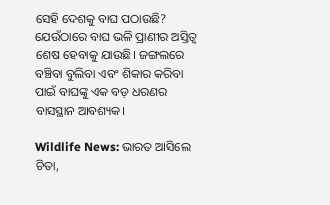ସେହି ଦେଶକୁ ବାଘ ପଠାଉଛି? ଯେଉଁଠାରେ ବାଘ ଭଳି ପ୍ରାଣୀର ଅସ୍ତିତ୍ୱ ଶେଷ ହେବାକୁ ଯାଉଛି। ଜଙ୍ଗଲରେ ବଞ୍ଚିବା ବୁଲିବା ଏବଂ ଶିକାର କରିବା ପାଇଁ ବାଘଙ୍କୁ ଏକ ବଡ଼ ଧରଣର ବାସସ୍ଥାନ ଆବଶ୍ୟକ।

Wildlife News: ଭାରତ ଆସିଲେ ଚିତା,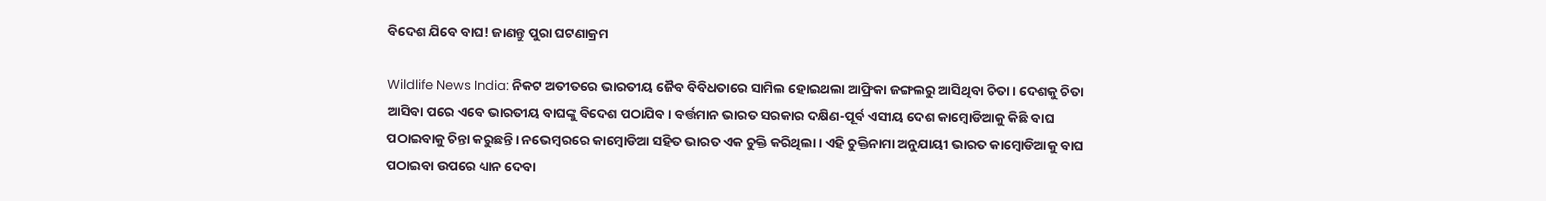ବିଦେଶ ଯିବେ ବାଘ! ଜାଣନ୍ତୁ ପୁରା ଘଟଣାକ୍ରମ

Wildlife News India: ନିକଟ ଅତୀତରେ ଭାରତୀୟ ଜୈବ ବିବିଧତାରେ ସାମିଲ ହୋଇଥଲା ଆଫ୍ରିକା ଜଙ୍ଗଲରୁ ଆସିଥିବା ଚିତା। ଦେଶକୁ ଚିତା ଆସିବା ପରେ ଏବେ ଭାରତୀୟ ବାଘଙ୍କୁ ବିଦେଶ ପଠାଯିବ। ବର୍ତ୍ତମାନ ଭାରତ ସରକାର ଦକ୍ଷିଣ-ପୂର୍ବ ଏସୀୟ ଦେଶ କାମ୍ବୋଡିଆକୁ କିଛି ବାଘ ପଠାଇବାକୁ ଚିନ୍ତା କରୁଛନ୍ତି। ନଭେମ୍ବରରେ କାମ୍ବୋଡିଆ ସହିତ ଭାରତ ଏକ ଚୁକ୍ତି କରିଥିଲା। ଏହି ଚୁକ୍ତିନାମା ଅନୁଯାୟୀ ଭାରତ କାମ୍ବୋଡିଆକୁ ବାଘ ପଠାଇବା ଉପରେ ଧ୍ୟାନ ଦେବା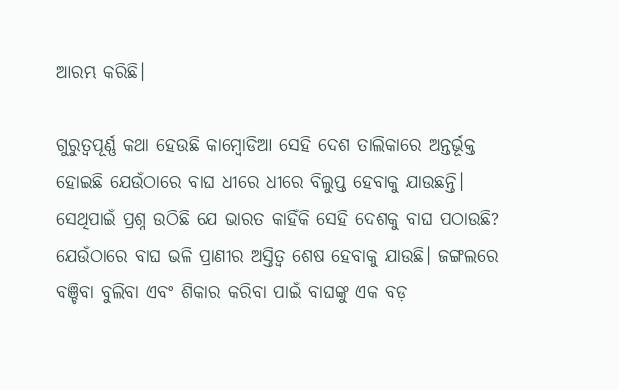ଆରମ୍ଭ କରିଛି।

ଗୁରୁତ୍ୱପୂର୍ଣ୍ଣ କଥା ହେଉଛି କାମ୍ବୋଡିଆ ସେହି ଦେଶ ତାଲିକାରେ ଅନ୍ତର୍ଭୂକ୍ତ ହୋଇଛି ଯେଉଁଠାରେ ବାଘ ଧୀରେ ଧୀରେ ବିଲୁପ୍ତ ହେବାକୁ ଯାଉଛନ୍ତି। ସେଥିପାଇଁ ପ୍ରଶ୍ନ ଉଠିଛି ଯେ ଭାରତ କାହିଁକି ସେହି ଦେଶକୁ ବାଘ ପଠାଉଛି? ଯେଉଁଠାରେ ବାଘ ଭଳି ପ୍ରାଣୀର ଅସ୍ତିତ୍ୱ ଶେଷ ହେବାକୁ ଯାଉଛି। ଜଙ୍ଗଲରେ ବଞ୍ଚିବା ବୁଲିବା ଏବଂ ଶିକାର କରିବା ପାଇଁ ବାଘଙ୍କୁ ଏକ ବଡ଼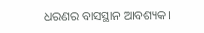ଧରଣର ବାସସ୍ଥାନ ଆବଶ୍ୟକ।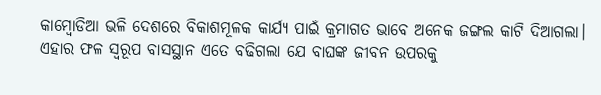କାମ୍ବୋଡିଆ ଭଳି ଦେଶରେ ବିକାଶମୂଳକ କାର୍ଯ୍ୟ ପାଇଁ କ୍ରମାଗତ ଭାବେ ଅନେକ ଜଙ୍ଗଲ କାଟି ଦିଆଗଲା। ଏହାର ଫଳ ସ୍ୱରୂପ ବାସସ୍ଥାନ ଏତେ ବଢିଗଲା ଯେ ବାଘଙ୍କ ଜୀବନ ଉପରକୁ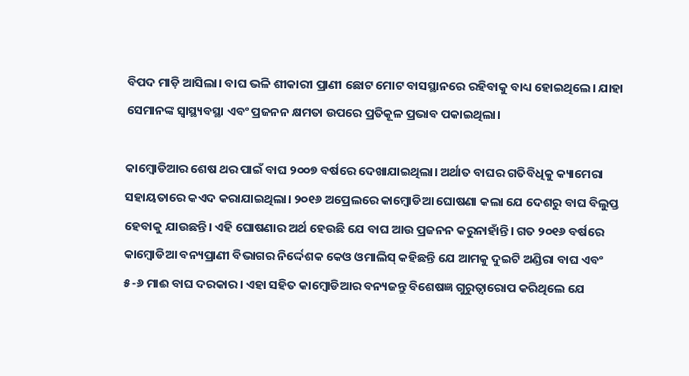ବିପଦ ମାଡ଼ି ଆସିଲା। ବାଘ ଭଳି ଶୀକାରୀ ପ୍ରାଣୀ ଛୋଟ ମୋଟ ବାସସ୍ଥାନରେ ରହିବାକୁ ବାଧ୍ୟ ହୋଇଥିଲେ। ଯାହା ସେମାନଙ୍କ ସ୍ୱାସ୍ଥ୍ୟବସ୍ଥା ଏବଂ ପ୍ରଜନନ କ୍ଷମତା ଉପରେ ପ୍ରତିକୂଳ ପ୍ରଭାବ ପକାଇଥିଲା।

କାମ୍ବୋଡିଆର ଶେଷ ଥର ପାଇଁ ବାଘ ୨୦୦୭ ବର୍ଷରେ ଦେଖାଯାଇଥିଲା। ଅର୍ଥାତ ବାଘର ଗତିବିଧିକୁ କ୍ୟାମେରା ସହାୟତାରେ କଏଦ କରାଯାଇଥିଲା। ୨୦୧୬ ଅପ୍ରେଲରେ କାମ୍ବୋଡିଆ ଘୋଷଣା କଲା ଯେ ଦେଶରୁ ବାଘ ବିଲୁପ୍ତ ହେବାକୁ ଯାଉଛନ୍ତି। ଏହି ଘୋଷଣାର ଅର୍ଥ ହେଉଛି ଯେ ବାଘ ଆଉ ପ୍ରଜନନ କରୁନାହାଁନ୍ତି। ଗତ ୨୦୧୬ ବର୍ଷରେ କାମ୍ବୋଡିଆ ବନ୍ୟପ୍ରାଣୀ ବିଭାଗର ନିର୍ଦ୍ଦେଶକ କେଓ ଓମାଲିସ୍ କହିଛନ୍ତି ଯେ ଆମକୁ ଦୁଇଟି ଅଣ୍ଡିରା ବାଘ ଏବଂ ୫-୬ ମାଈ ବାଘ ଦରକାର। ଏହା ସହିତ କାମ୍ବୋଡିଆର ବନ୍ୟଜନ୍ତୁ ବିଶେଷଜ୍ଞ ଗୁରୁତ୍ୱାରୋପ କରିଥିଲେ ଯେ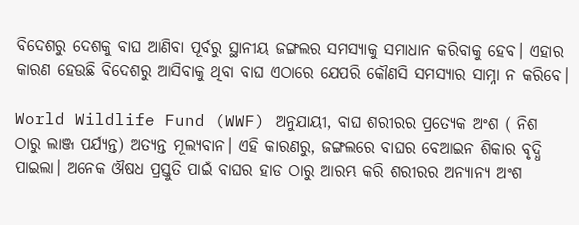ବିଦେଶରୁ ଦେଶକୁ ବାଘ ଆଣିବା ପୂର୍ବରୁ ସ୍ଥାନୀୟ ଜଙ୍ଗଲର ସମସ୍ୟାକୁ ସମାଧାନ କରିବାକୁ ହେବ। ଏହାର କାରଣ ହେଉଛି ବିଦେଶରୁ ଆସିବାକୁ ଥିବା ବାଘ ଏଠାରେ ଯେପରି କୌଣସି ସମସ୍ୟାର ସାମ୍ନା ନ କରିବେ।

World Wildlife Fund (WWF) ଅନୁଯାୟୀ, ବାଘ ଶରୀରର ପ୍ରତ୍ୟେକ ଅଂଶ ( ନିଶ ଠାରୁ ଲାଞ୍ଜ ପର୍ଯ୍ୟନ୍ତ) ଅତ୍ୟନ୍ତ ମୂଲ୍ୟବାନ। ଏହି କାରଣରୁ, ଜଙ୍ଗଲରେ ବାଘର ବେଆଇନ ଶିକାର ବୃଦ୍ଧି ପାଇଲା। ଅନେକ ଔଷଧ ପ୍ରସ୍ତୁତି ପାଇଁ ବାଘର ହାଡ ଠାରୁ ଆରମ୍ଭ କରି ଶରୀରର ଅନ୍ୟାନ୍ୟ ଅଂଶ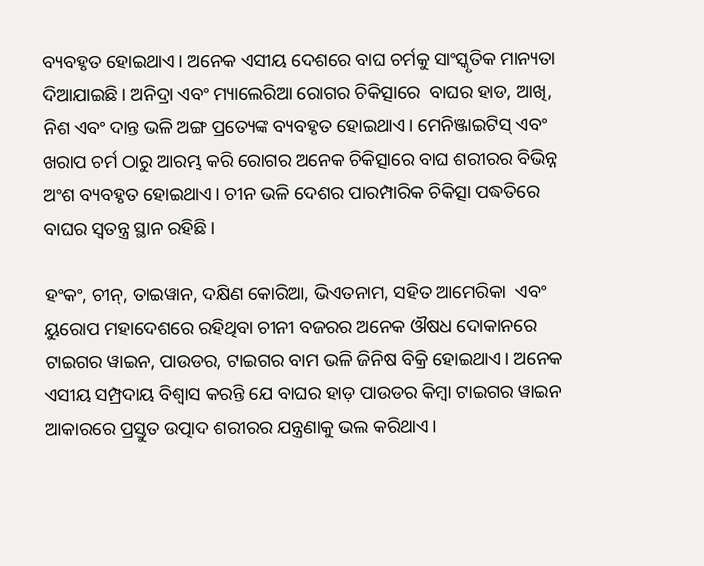ବ୍ୟବହୃତ ହୋଇଥାଏ। ଅନେକ ଏସୀୟ ଦେଶରେ ବାଘ ଚର୍ମକୁ ସାଂସ୍କୃତିକ ମାନ୍ୟତା ଦିଆଯାଇଛି। ଅନିଦ୍ରା ଏବଂ ମ୍ୟାଲେରିଆ ରୋଗର ଚିକିତ୍ସାରେ  ବାଘର ହାଡ, ଆଖି, ନିଶ ଏବଂ ଦାନ୍ତ ଭଳି ଅଙ୍ଗ ପ୍ରତ୍ୟେଙ୍କ ବ୍ୟବହୃତ ହୋଇଥାଏ। ମେନିଞ୍ଜାଇଟିସ୍ ଏବଂ ଖରାପ ଚର୍ମ ଠାରୁ ଆରମ୍ଭ କରି ରୋଗର ଅନେକ ଚିକିତ୍ସାରେ ବାଘ ଶରୀରର ବିଭିନ୍ନ ଅଂଶ ବ୍ୟବହୃତ ହୋଇଥାଏ। ଚୀନ ଭଳି ଦେଶର ପାରମ୍ପାରିକ ଚିକିତ୍ସା ପଦ୍ଧତିରେ ବାଘର ସ୍ୱତନ୍ତ୍ର ସ୍ଥାନ ରହିଛି।

ହଂକଂ, ଚୀନ୍, ତାଇୱାନ, ଦକ୍ଷିଣ କୋରିଆ, ଭିଏତନାମ, ସହିତ ଆମେରିକା  ଏବଂ ୟୁରୋପ ମହାଦେଶରେ ରହିଥିବା ଚୀନୀ ବଜରର ଅନେକ ଔଷଧ ଦୋକାନରେ ଟାଇଗର ୱାଇନ, ପାଉଡର, ଟାଇଗର ବାମ ଭଳି ଜିନିଷ ବିକ୍ରି ହୋଇଥାଏ। ଅନେକ ଏସୀୟ ସମ୍ପ୍ରଦାୟ ବିଶ୍ୱାସ କରନ୍ତି ଯେ ବାଘର ହାଡ଼ ପାଉଡର କିମ୍ବା ଟାଇଗର ୱାଇନ ଆକାରରେ ପ୍ରସ୍ତୁତ ଉତ୍ପାଦ ଶରୀରର ଯନ୍ତ୍ରଣାକୁ ଭଲ କରିଥାଏ।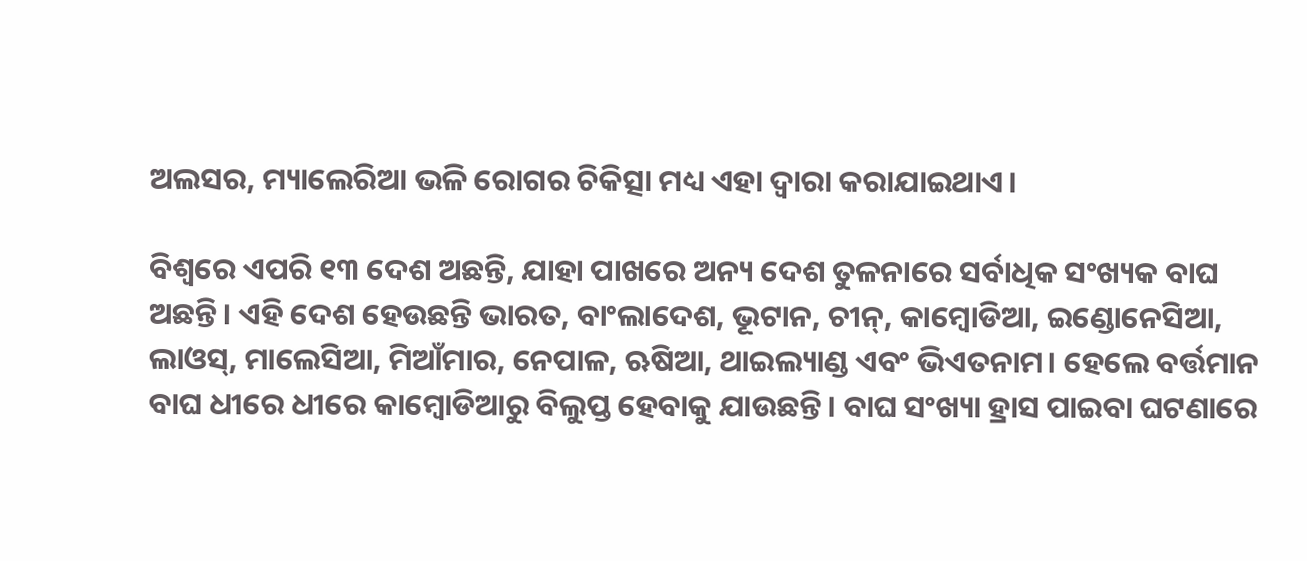ଅଲସର, ମ୍ୟାଲେରିଆ ଭଳି ରୋଗର ଚିକିତ୍ସା ମଧ୍ୟ ଏହା ଦ୍ୱାରା କରାଯାଇଥାଏ।

ବିଶ୍ୱରେ ଏପରି ୧୩ ଦେଶ ଅଛନ୍ତି, ଯାହା ପାଖରେ ଅନ୍ୟ ଦେଶ ତୁଳନାରେ ସର୍ବାଧିକ ସଂଖ୍ୟକ ବାଘ ଅଛନ୍ତି। ଏହି ଦେଶ ହେଉଛନ୍ତି ଭାରତ, ବାଂଲାଦେଶ, ଭୂଟାନ, ଚୀନ୍, କାମ୍ବୋଡିଆ, ଇଣ୍ଡୋନେସିଆ, ଲାଓସ୍, ମାଲେସିଆ, ମିଆଁମାର, ନେପାଳ, ଋଷିଆ, ଥାଇଲ୍ୟାଣ୍ଡ ଏବଂ ଭିଏତନାମ। ହେଲେ ବର୍ତ୍ତମାନ ବାଘ ଧୀରେ ଧୀରେ କାମ୍ବୋଡିଆରୁ ବିଲୁପ୍ତ ହେବାକୁ ଯାଉଛନ୍ତି। ବାଘ ସଂଖ୍ୟା ହ୍ରାସ ପାଇବା ଘଟଣାରେ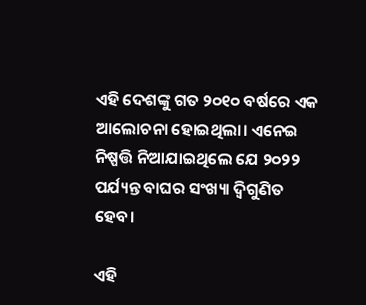ଏହି ଦେଶଙ୍କୁ ଗତ ୨୦୧୦ ବର୍ଷରେ ଏକ ଆଲୋଚନା ହୋଇଥିଲା। ଏନେଇ ନିଷ୍ପତ୍ତି ନିଆଯାଇଥିଲେ ଯେ ୨୦୨୨ ପର୍ଯ୍ୟନ୍ତ ବାଘର ସଂଖ୍ୟା ଦ୍ୱିଗୁଣିତ ହେବ।

ଏହି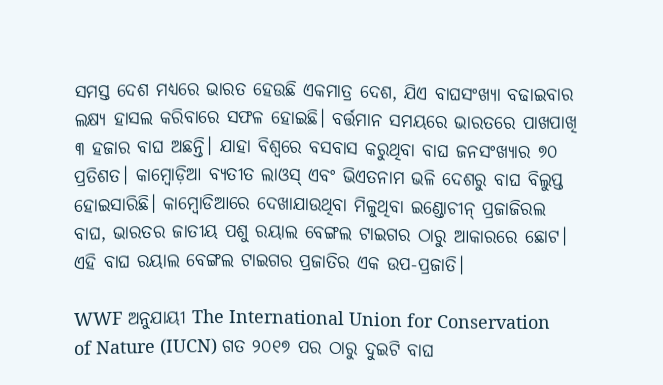ସମସ୍ତ ଦେଶ ମଧ୍ୟରେ ଭାରତ ହେଉଛି ଏକମାତ୍ର ଦେଶ, ଯିଏ ବାଘସଂଖ୍ୟା ବଢାଇବାର ଲକ୍ଷ୍ୟ ହାସଲ କରିବାରେ ସଫଳ ହୋଇଛି। ବର୍ତ୍ତମାନ ସମୟରେ ଭାରତରେ ପାଖପାଖି ୩ ହଜାର ବାଘ ଅଛନ୍ତି। ଯାହା ବିଶ୍ୱରେ ବସବାସ କରୁଥିବା ବାଘ ଜନସଂଖ୍ୟାର ୭୦ ପ୍ରତିଶତ। କାମ୍ବୋଡ଼ିଆ ବ୍ୟତୀତ ଲାଓସ୍ ଏବଂ ଭିଏତନାମ ଭଳି ଦେଶରୁ ବାଘ ବିଲୁପ୍ତ ହୋଇସାରିଛି। କାମ୍ବୋଡିଆରେ ଦେଖାଯାଉଥିବା ମିଳୁଥିବା ଇଣ୍ଡୋଚୀନ୍ ପ୍ରଜାଜିରଲ ବାଘ, ଭାରତର ଜାତୀୟ ପଶୁ ରୟାଲ ବେଙ୍ଗଲ ଟାଇଗର ଠାରୁ ଆକାରରେ ଛୋଟ। ଏହି ବାଘ ରୟାଲ ବେଙ୍ଗଲ ଟାଇଗର ପ୍ରଜାତିର ଏକ ଉପ-ପ୍ରଜାତି।

WWF ଅନୁଯାୟୀ The International Union for Conservation of Nature (IUCN) ଗତ ୨୦୧୭ ପର ଠାରୁ ଦୁଇଟି ବାଘ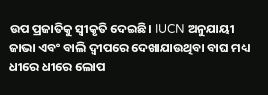ଉପ ପ୍ରଜାତିକୁ ସ୍ୱୀକୃତି ଦେଇଛି। IUCN ଅନୁଯାୟୀ ଜାଭା ଏବଂ ବାଲି ଦ୍ୱୀପରେ ଦେଖାଯାଉଥିବା ବାଘ ମଧ୍ୟ ଧୀରେ ଧୀରେ ଲୋପ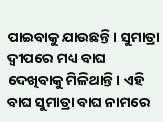ପାଇବାକୁ ଯାଉଛନ୍ତି। ସୁମାତ୍ରା ଦ୍ୱୀପରେ ମଧ୍ୟ ବାଘ ଦେଖିବାକୁ ମିଳିଥାନ୍ତି। ଏହି ବାଘ ସୁମାତ୍ରା ବାଘ ନାମରେ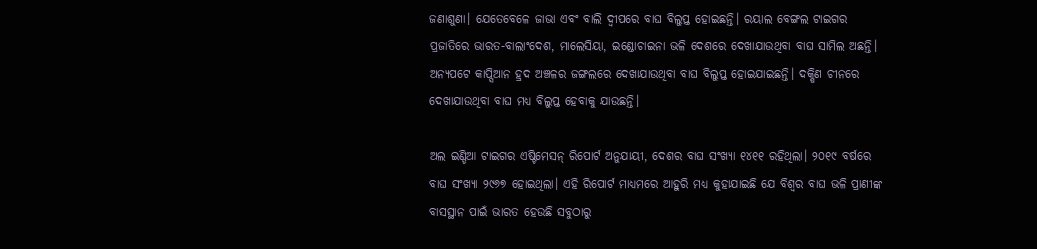ଜଣାଶୁଣା। ଯେତେବେଳେ ଜାଭା ଏବଂ ବାଲି ଦ୍ୱୀପରେ ବାଘ ବିଲୁପ୍ତ ହୋଇଛନ୍ତି। ରୟାଲ ବେଙ୍ଗଲ ଟାଇଗର ପ୍ରଜାତିରେ ଭାରତ-ବାଲାଂଦେଶ, ମାଲେସିୟା, ଇଣ୍ଡୋଚାଇନା ଭଳି ଦେଶରେ ଦେଖାଯାଉଥିବା ବାଘ ସାମିଲ ଅଛନ୍ତି। ଅନ୍ୟପଟେ କାପ୍ସିଆନ ହ୍ରଦ ଅଞ୍ଚଳର ଜଙ୍ଗଲରେ ଦେଖାଯାଉଥିବା ବାଘ ବିଲୁପ୍ତ ହୋଇଯାଇଛନ୍ତି। ଦକ୍ଷିଣ ଚୀନରେ ଦେଖାଯାଉଥିବା ବାଘ ମଧ୍ୟ ବିଲୁପ୍ତ ହେବାକୁ ଯାଉଛନ୍ତି।

ଅଲ ଇଣ୍ଡିଆ ଟାଇଗର ଏଷ୍ଟିମେସନ୍ ରିପୋର୍ଟ ଅନୁଯାୟୀ, ଦେଶର ବାଘ ସଂଖ୍ୟା ୧୪୧୧ ରହିଥିଲା। ୨୦୧୯ ବର୍ଷରେ ବାଘ ସଂଖ୍ୟା ୨୯୬୭ ହୋଇଥିଲା। ଏହି ରିପୋର୍ଟ ମାଧ୍ୟମରେ ଆହୁରି ମଧ୍ୟ କୁହାଯାଇଛି ଯେ ବିଶ୍ୱର ବାଘ ଭଳି ପ୍ରାଣୀଙ୍କ ବାସସ୍ଥାନ ପାଇଁ ଭାରତ ହେଉଛି ସବୁଠାରୁ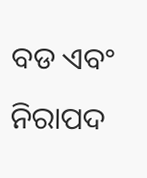ବଡ ଏବଂ ନିରାପଦ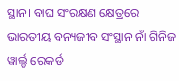ସ୍ଥାନ। ବାଘ ସଂରକ୍ଷଣ କ୍ଷେତ୍ରରେ ଭାରତୀୟ ବନ୍ୟଜୀବ ସଂସ୍ଥାନ ନାଁ ଗିନିଜ ୱାର୍ଲ୍ଡ ରେକର୍ଡ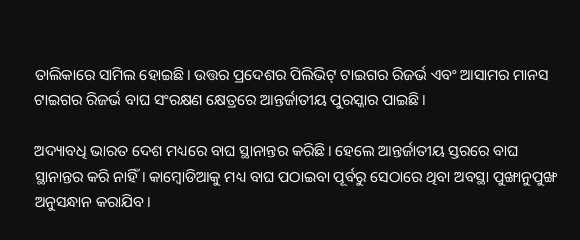ତାଲିକାରେ ସାମିଲ ହୋଇଛି। ଉତ୍ତର ପ୍ରଦେଶର ପିଲିଭିଟ୍ ଟାଇଗର ରିଜର୍ଭ ଏବଂ ଆସାମର ମାନସ ଟାଇଗର ରିଜର୍ଭ ବାଘ ସଂରକ୍ଷଣ କ୍ଷେତ୍ରରେ ଆନ୍ତର୍ଜାତୀୟ ପୁରସ୍କାର ପାଇଛି।

ଅଦ୍ୟାବଧି ଭାରତ ଦେଶ ମଧ୍ୟରେ ବାଘ ସ୍ଥାନାନ୍ତର କରିଛି। ହେଲେ ଆନ୍ତର୍ଜାତୀୟ ସ୍ତରରେ ବାଘ ସ୍ଥାନାନ୍ତର କରି ନାହିଁ। କାମ୍ବୋଡିଆକୁ ମଧ୍ୟ ବାଘ ପଠାଇବା ପୂର୍ବରୁ ସେଠାରେ ଥିବା ଅବସ୍ଥା ପୁଙ୍ଖାନୁପୁଙ୍ଖ ଅନୁସନ୍ଧାନ କରାଯିବ।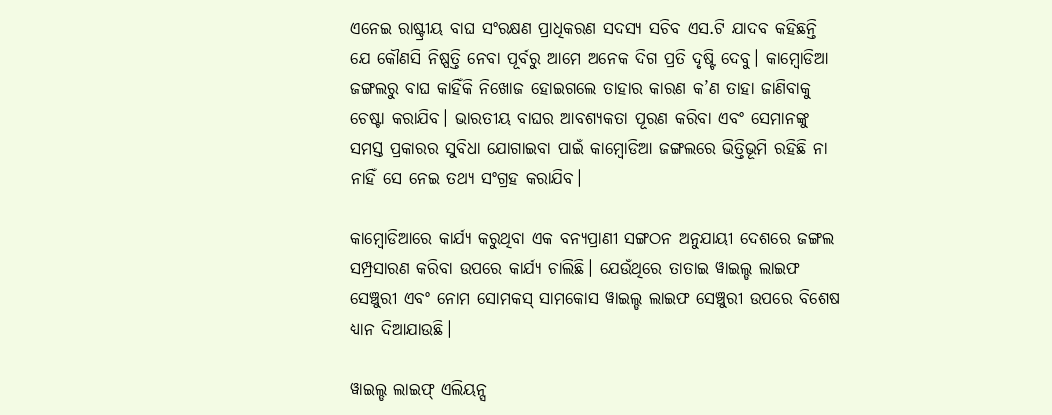ଏନେଇ ରାଷ୍ଟ୍ରୀୟ ବାଘ ସଂରକ୍ଷଣ ପ୍ରାଧିକରଣ ସଦସ୍ୟ ସଚିବ ଏସ.ଟି ଯାଦବ କହିଛନ୍ତି ଯେ କୌଣସି ନିଷ୍ପତ୍ତି ନେବା ପୂର୍ବରୁ ଆମେ ଅନେକ ଦିଗ ପ୍ରତି ଦୃଷ୍ଟି ଦେବୁ। କାମ୍ବୋଡିଆ ଜଙ୍ଗଲରୁ ବାଘ କାହିଁକି ନିଖୋଜ ହୋଇଗଲେ ତାହାର କାରଣ କ’ଣ ତାହା ଜାଣିବାକୁ ଚେଷ୍ଟା କରାଯିବ। ଭାରତୀୟ ବାଘର ଆବଶ୍ୟକତା ପୂରଣ କରିବା ଏବଂ ସେମାନଙ୍କୁ ସମସ୍ତ ପ୍ରକାରର ସୁବିଧା ଯୋଗାଇବା ପାଇଁ କାମ୍ବୋଡିଆ ଜଙ୍ଗଲରେ ଭିତ୍ତିଭୂମି ରହିଛି ନା ନାହିଁ ସେ ନେଇ ତଥ୍ୟ ସଂଗ୍ରହ କରାଯିବ।

କାମ୍ବୋଡିଆରେ କାର୍ଯ୍ୟ କରୁଥିବା ଏକ ବନ୍ୟପ୍ରାଣୀ ସଙ୍ଗଠନ ଅନୁଯାୟୀ ଦେଶରେ ଜଙ୍ଗଲ ସମ୍ପ୍ରସାରଣ କରିବା ଉପରେ କାର୍ଯ୍ୟ ଚାଲିଛି। ଯେଉଁଥିରେ ତାତାଇ ୱାଇଲ୍ଡ ଲାଇଫ ସେଞ୍ଚୁରୀ ଏବଂ ନୋମ ସୋମକସ୍ ସାମକୋସ ୱାଇଲ୍ଡ ଲାଇଫ ସେଞ୍ଚୁରୀ ଉପରେ ବିଶେଷ ଧ୍ୟାନ ଦିଆଯାଉଛି।

ୱାଇଲ୍ଡ ଲାଇଫ୍ ଏଲିୟନ୍ସ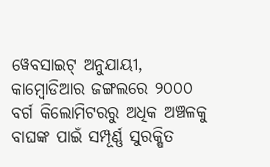ୱେବସାଇଟ୍ ଅନୁଯାୟୀ, କାମ୍ବୋଡିଆର ଜଙ୍ଗଲରେ ୨୦୦୦ ବର୍ଗ କିଲୋମିଟରରୁ ଅଧିକ ଅଞ୍ଚଳକୁ ବାଘଙ୍କ ପାଇଁ ସମ୍ପୂର୍ଣ୍ଣ ସୁରକ୍ଷିତ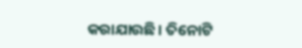କରାଯାଉଛି। ତିନୋଟି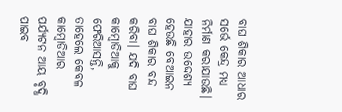ବାଘ ଶିକାର ଆଧାର ସର୍ଭେ କେନ୍ଦ୍ର ମଧ୍ୟ ନିର୍ମାଣ କରାଯାଉଛି। ଯାହାର ଉଦ୍ଦେଶ୍ୟ ହେଉଛି ବେଆଇନ ବାଘ ଶିକାର ବନ୍ଦ କରିବା। ଯଦି ବାଘ କାମ୍ବୋଡିଆକୁ ଫେରିଆସନ୍ତି, ତାହେଲେ କେବଳ କାମ୍ବୋଡିଆର ପର୍ଯ୍ୟଟନ ଆୟ ବୃଦ୍ଧି ପାଇବ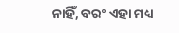ନାହିଁ, ବରଂ ଏହା ମଧ୍ୟ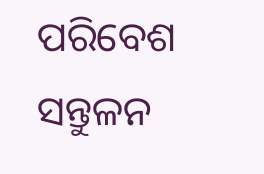ପରିବେଶ ସନ୍ତୁଳନ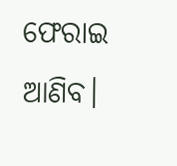ଫେରାଇ ଆଣିବ।